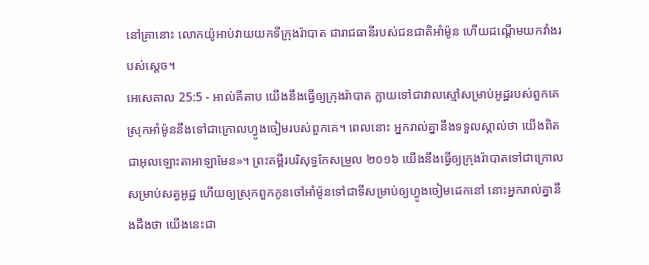នៅគ្រានោះ លោកយ៉ូអាប់វាយយកទីក្រុងរ៉ាបាត ជារាជធានីរបស់ជនជាតិអាំម៉ូន ហើយដណ្តើមយកវាំងរបស់ស្តេច។
អេសេគាល 25:5 - អាល់គីតាប យើងនឹងធ្វើឲ្យក្រុងរ៉ាបាត ក្លាយទៅជាវាលស្មៅសម្រាប់អូដ្ឋរបស់ពួកគេ ស្រុកអាំម៉ូននឹងទៅជាក្រោលហ្វូងចៀមរបស់ពួកគេ។ ពេលនោះ អ្នករាល់គ្នានឹងទទួលស្គាល់ថា យើងពិតជាអុលឡោះតាអាឡាមែន»។ ព្រះគម្ពីរបរិសុទ្ធកែសម្រួល ២០១៦ យើងនឹងធ្វើឲ្យក្រុងរ៉ាបាតទៅជាក្រោលសម្រាប់សត្វអូដ្ឋ ហើយឲ្យស្រុកពួកកូនចៅអាំម៉ូនទៅជាទីសម្រាប់ឲ្យហ្វូងចៀមដេកនៅ នោះអ្នករាល់គ្នានឹងដឹងថា យើងនេះជា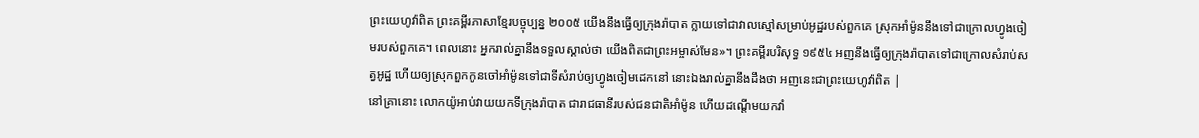ព្រះយេហូវ៉ាពិត ព្រះគម្ពីរភាសាខ្មែរបច្ចុប្បន្ន ២០០៥ យើងនឹងធ្វើឲ្យក្រុងរ៉ាបាត ក្លាយទៅជាវាលស្មៅសម្រាប់អូដ្ឋរបស់ពួកគេ ស្រុកអាំម៉ូននឹងទៅជាក្រោលហ្វូងចៀមរបស់ពួកគេ។ ពេលនោះ អ្នករាល់គ្នានឹងទទួលស្គាល់ថា យើងពិតជាព្រះអម្ចាស់មែន»។ ព្រះគម្ពីរបរិសុទ្ធ ១៩៥៤ អញនឹងធ្វើឲ្យក្រុងរ៉ាបាតទៅជាក្រោលសំរាប់សត្វអូដ្ឋ ហើយឲ្យស្រុកពួកកូនចៅអាំម៉ូនទៅជាទីសំរាប់ឲ្យហ្វូងចៀមដេកនៅ នោះឯងរាល់គ្នានឹងដឹងថា អញនេះជាព្រះយេហូវ៉ាពិត |
នៅគ្រានោះ លោកយ៉ូអាប់វាយយកទីក្រុងរ៉ាបាត ជារាជធានីរបស់ជនជាតិអាំម៉ូន ហើយដណ្តើមយកវាំ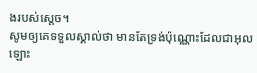ងរបស់ស្តេច។
សូមឲ្យគេទទួលស្គាល់ថា មានតែទ្រង់ប៉ុណ្ណោះដែលជាអុលឡោះ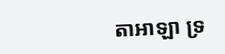តាអាឡា ទ្រ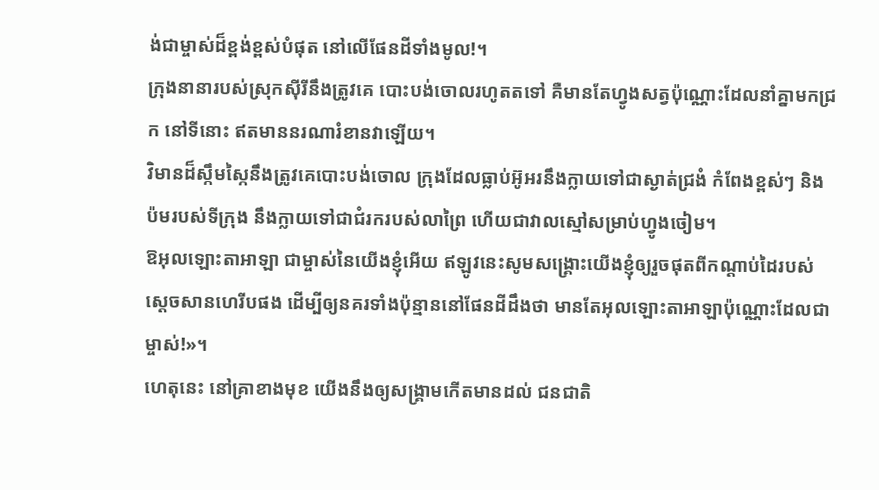ង់ជាម្ចាស់ដ៏ខ្ពង់ខ្ពស់បំផុត នៅលើផែនដីទាំងមូល!។
ក្រុងនានារបស់ស្រុកស៊ីរីនឹងត្រូវគេ បោះបង់ចោលរហូតតទៅ គឺមានតែហ្វូងសត្វប៉ុណ្ណោះដែលនាំគ្នាមកជ្រក នៅទីនោះ ឥតមាននរណារំខានវាឡើយ។
វិមានដ៏ស្កឹមស្កៃនឹងត្រូវគេបោះបង់ចោល ក្រុងដែលធ្លាប់អ៊ូអរនឹងក្លាយទៅជាស្ងាត់ជ្រងំ កំពែងខ្ពស់ៗ និងប៉មរបស់ទីក្រុង នឹងក្លាយទៅជាជំរករបស់លាព្រៃ ហើយជាវាលស្មៅសម្រាប់ហ្វូងចៀម។
ឱអុលឡោះតាអាឡា ជាម្ចាស់នៃយើងខ្ញុំអើយ ឥឡូវនេះសូមសង្គ្រោះយើងខ្ញុំឲ្យរួចផុតពីកណ្ដាប់ដៃរបស់ស្ដេចសានហេរីបផង ដើម្បីឲ្យនគរទាំងប៉ុន្មាននៅផែនដីដឹងថា មានតែអុលឡោះតាអាឡាប៉ុណ្ណោះដែលជាម្ចាស់!»។
ហេតុនេះ នៅគ្រាខាងមុខ យើងនឹងឲ្យសង្គ្រាមកើតមានដល់ ជនជាតិ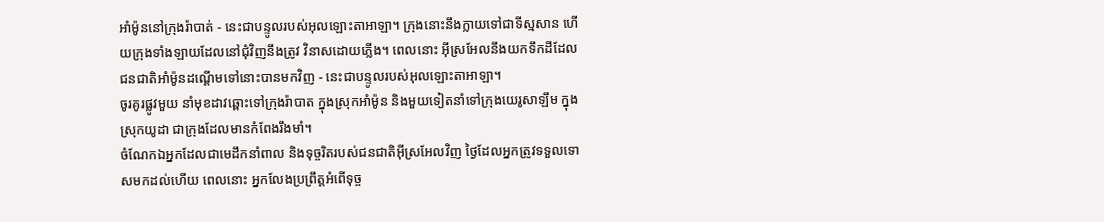អាំម៉ូននៅក្រុងរ៉ាបាត់ - នេះជាបន្ទូលរបស់អុលឡោះតាអាឡា។ ក្រុងនោះនឹងក្លាយទៅជាទីស្មសាន ហើយក្រុងទាំងឡាយដែលនៅជុំវិញនឹងត្រូវ វិនាសដោយភ្លើង។ ពេលនោះ អ៊ីស្រអែលនឹងយកទឹកដីដែល ជនជាតិអាំម៉ូនដណ្ដើមទៅនោះបានមកវិញ - នេះជាបន្ទូលរបស់អុលឡោះតាអាឡា។
ចូរគូរផ្លូវមួយ នាំមុខដាវឆ្ពោះទៅក្រុងរ៉ាបាត ក្នុងស្រុកអាំម៉ូន និងមួយទៀតនាំទៅក្រុងយេរូសាឡឹម ក្នុងស្រុកយូដា ជាក្រុងដែលមានកំពែងរឹងមាំ។
ចំណែកឯអ្នកដែលជាមេដឹកនាំពាល និងទុច្ចរិតរបស់ជនជាតិអ៊ីស្រអែលវិញ ថ្ងៃដែលអ្នកត្រូវទទួលទោសមកដល់ហើយ ពេលនោះ អ្នកលែងប្រព្រឹត្តអំពើទុច្ច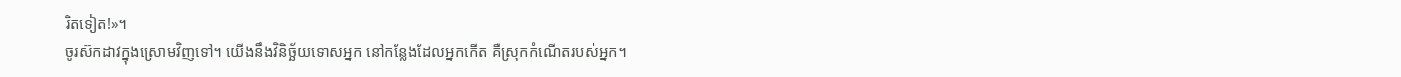រិតទៀត!»។
ចូរស៊កដាវក្នុងស្រោមវិញទៅ។ យើងនឹងវិនិច្ឆ័យទោសអ្នក នៅកន្លែងដែលអ្នកកើត គឺស្រុកកំណើតរបស់អ្នក។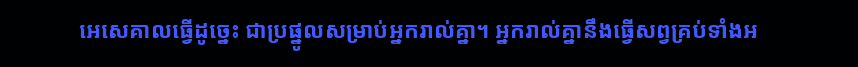អេសេគាលធ្វើដូច្នេះ ជាប្រផ្នូលសម្រាប់អ្នករាល់គ្នា។ អ្នករាល់គ្នានឹងធ្វើសព្វគ្រប់ទាំងអ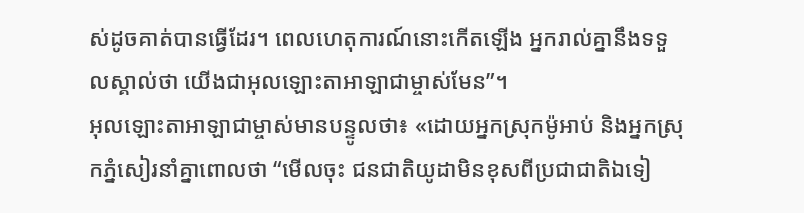ស់ដូចគាត់បានធ្វើដែរ។ ពេលហេតុការណ៍នោះកើតឡើង អ្នករាល់គ្នានឹងទទួលស្គាល់ថា យើងជាអុលឡោះតាអាឡាជាម្ចាស់មែន”។
អុលឡោះតាអាឡាជាម្ចាស់មានបន្ទូលថា៖ «ដោយអ្នកស្រុកម៉ូអាប់ និងអ្នកស្រុកភ្នំសៀរនាំគ្នាពោលថា “មើលចុះ ជនជាតិយូដាមិនខុសពីប្រជាជាតិឯទៀ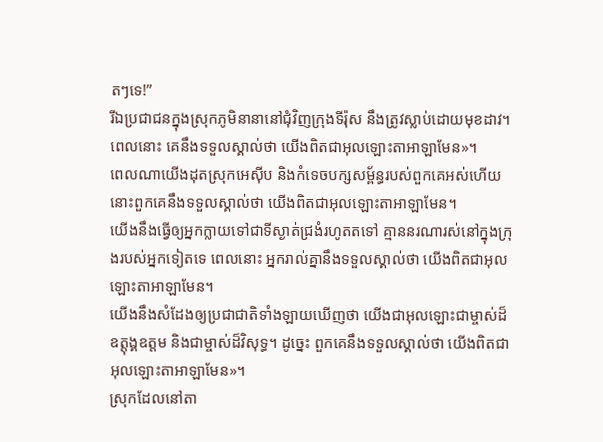តៗទេ!”
រីឯប្រជាជនក្នុងស្រុកភូមិនានានៅជុំវិញក្រុងទីរ៉ុស នឹងត្រូវស្លាប់ដោយមុខដាវ។ ពេលនោះ គេនឹងទទួលស្គាល់ថា យើងពិតជាអុលឡោះតាអាឡាមែន»។
ពេលណាយើងដុតស្រុកអេស៊ីប និងកំទេចបក្សសម្ព័ន្ធរបស់ពួកគេអស់ហើយ នោះពួកគេនឹងទទួលស្គាល់ថា យើងពិតជាអុលឡោះតាអាឡាមែន។
យើងនឹងធ្វើឲ្យអ្នកក្លាយទៅជាទីស្ងាត់ជ្រងំរហូតតទៅ គ្មាននរណារស់នៅក្នុងក្រុងរបស់អ្នកទៀតទេ ពេលនោះ អ្នករាល់គ្នានឹងទទួលស្គាល់ថា យើងពិតជាអុលឡោះតាអាឡាមែន។
យើងនឹងសំដែងឲ្យប្រជាជាតិទាំងឡាយឃើញថា យើងជាអុលឡោះជាម្ចាស់ដ៏ឧត្ដុង្គឧត្ដម និងជាម្ចាស់ដ៏វិសុទ្ធ។ ដូច្នេះ ពួកគេនឹងទទួលស្គាល់ថា យើងពិតជាអុលឡោះតាអាឡាមែន»។
ស្រុកដែលនៅតា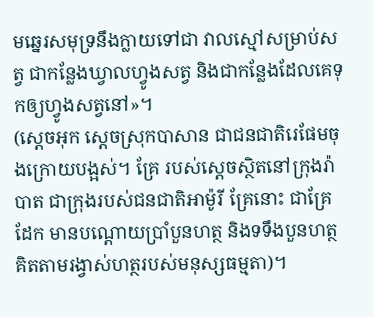មឆ្នេរសមុទ្រនឹងក្លាយទៅជា វាលស្មៅសម្រាប់សត្វ ជាកន្លែងឃ្វាលហ្វូងសត្វ និងជាកន្លែងដែលគេទុកឲ្យហ្វូងសត្វនៅ»។
(ស្តេចអុក ស្តេចស្រុកបាសាន ជាជនជាតិរេផែមចុងក្រោយបង្អស់។ គ្រែ របស់ស្តេចស្ថិតនៅក្រុងរ៉ាបាត ជាក្រុងរបស់ជនជាតិអាម៉ូរី គ្រែនោះ ជាគ្រែដែក មានបណ្តោយប្រាំបួនហត្ថ និងទទឹងបួនហត្ថ គិតតាមរង្វាស់ហត្ថរបស់មនុស្សធម្មតា)។